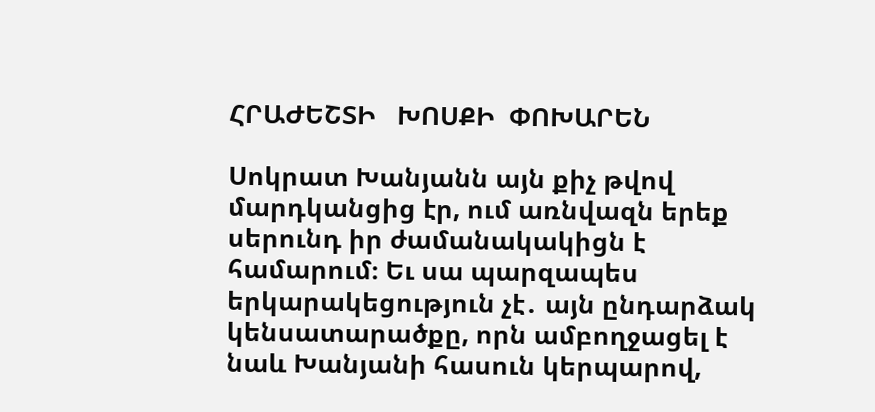ՀՐԱԺԵՇՏԻ   ԽՈՍՔԻ  ՓՈԽԱՐԵՆ

Սոկրատ Խանյանն այն քիչ թվով մարդկանցից էր, ում առնվազն երեք սերունդ իր ժամանակակիցն է համարում։ Եւ սա պարզապես երկարակեցություն չէ․ այն ընդարձակ կենսատարածքը, որն ամբողջացել է նաև Խանյանի հասուն կերպարով,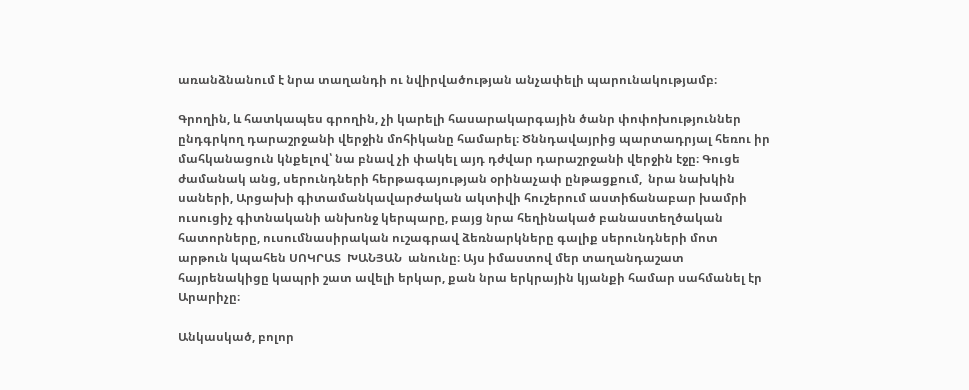առանձնանում է նրա տաղանդի ու նվիրվածության անչափելի պարունակությամբ։

Գրողին, և հատկապես գրողին, չի կարելի հասարակարգային ծանր փոփոխություններ ընդգրկող դարաշրջանի վերջին մոհիկանը համարել։ Ծննդավայրից պարտադրյալ հեռու իր մահկանացուն կնքելով՝ նա բնավ չի փակել այդ դժվար դարաշրջանի վերջին էջը։ Գուցե ժամանակ անց, սերունդների հերթագայության օրինաչափ ընթացքում,  նրա նախկին սաների, Արցախի գիտամանկավարժական ակտիվի հուշերում աստիճանաբար խամրի ուսուցիչ գիտնականի անխոնջ կերպարը, բայց նրա հեղինակած բանաստեղծական հատորները, ուսումնասիրական ուշագրավ ձեռնարկները գալիք սերունդների մոտ արթուն կպահեն ՍՈԿՐԱՏ  ԽԱՆՅԱՆ  անունը։ Այս իմաստով մեր տաղանդաշատ հայրենակիցը կապրի շատ ավելի երկար, քան նրա երկրային կյանքի համար սահմանել էր Արարիչը։

Անկասկած, բոլոր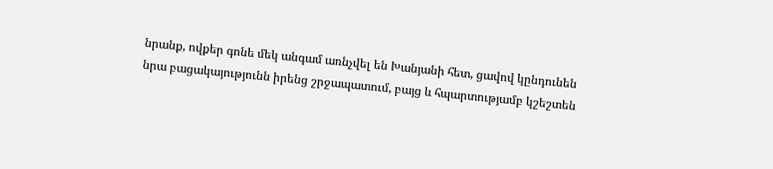նրանք, ովքեր գոնե մեկ անգամ առնչվել են Խանյանի հետ, ցավով կընդունեն նրա բացակայությունն իրենց շրջապատում, բայց և հպարտությամբ կշեշտեն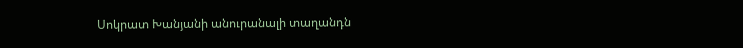Սոկրատ Խանյանի անուրանալի տաղանդն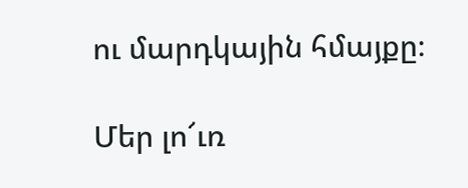ու մարդկային հմայքը։

Մեր լո՜ւռ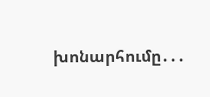խոնարհումը․․․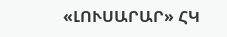«ԼՈՒՍԱՐԱՐ» ՀԿ